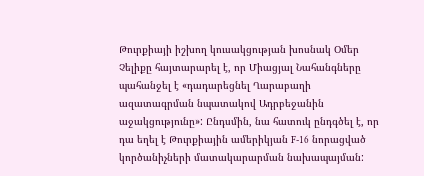Թուրքիայի իշխող կուսակցության խոսնակ Օմեր Չելիքը հայտարարել է, որ Միացյալ Նահանգները պահանջել է «դադարեցնել Ղարաբաղի ազատագրման նպատակով Ադրբեջանին աջակցությունը»: Ընդսմին, նա հատուկ ընդգծել է, որ դա եղել է Թուրքիային ամերիկյան F-16 նորացված կործանիչների մատակարարման նախապայման: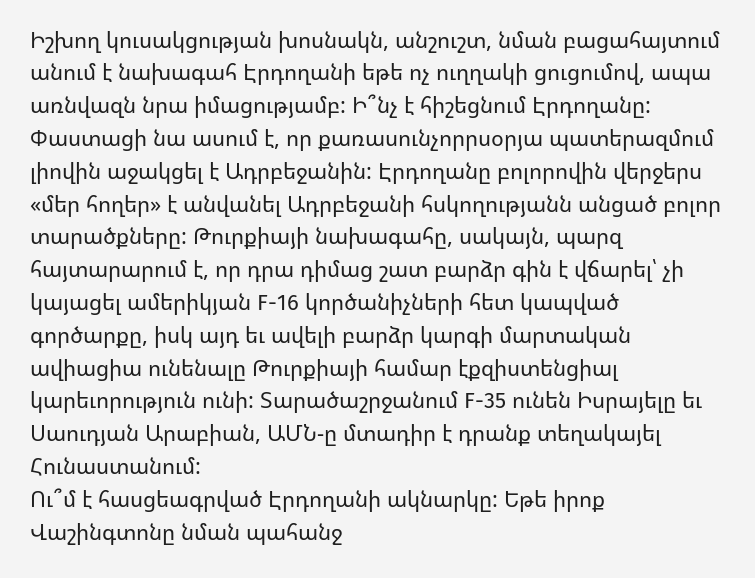Իշխող կուսակցության խոսնակն, անշուշտ, նման բացահայտում անում է նախագահ Էրդողանի եթե ոչ ուղղակի ցուցումով, ապա առնվազն նրա իմացությամբ: Ի՞նչ է հիշեցնում Էրդողանը:
Փաստացի նա ասում է, որ քառասունչորրսօրյա պատերազմում լիովին աջակցել է Ադրբեջանին: Էրդողանը բոլորովին վերջերս «մեր հողեր» է անվանել Ադրբեջանի հսկողությանն անցած բոլոր տարածքները: Թուրքիայի նախագահը, սակայն, պարզ հայտարարում է, որ դրա դիմաց շատ բարձր գին է վճարել՝ չի կայացել ամերիկյան F-16 կործանիչների հետ կապված գործարքը, իսկ այդ եւ ավելի բարձր կարգի մարտական ավիացիա ունենալը Թուրքիայի համար էքզիստենցիալ կարեւորություն ունի: Տարածաշրջանում F-35 ունեն Իսրայելը եւ Սաուդյան Արաբիան, ԱՄՆ-ը մտադիր է դրանք տեղակայել Հունաստանում:
Ու՞մ է հասցեագրված Էրդողանի ակնարկը: Եթե իրոք Վաշինգտոնը նման պահանջ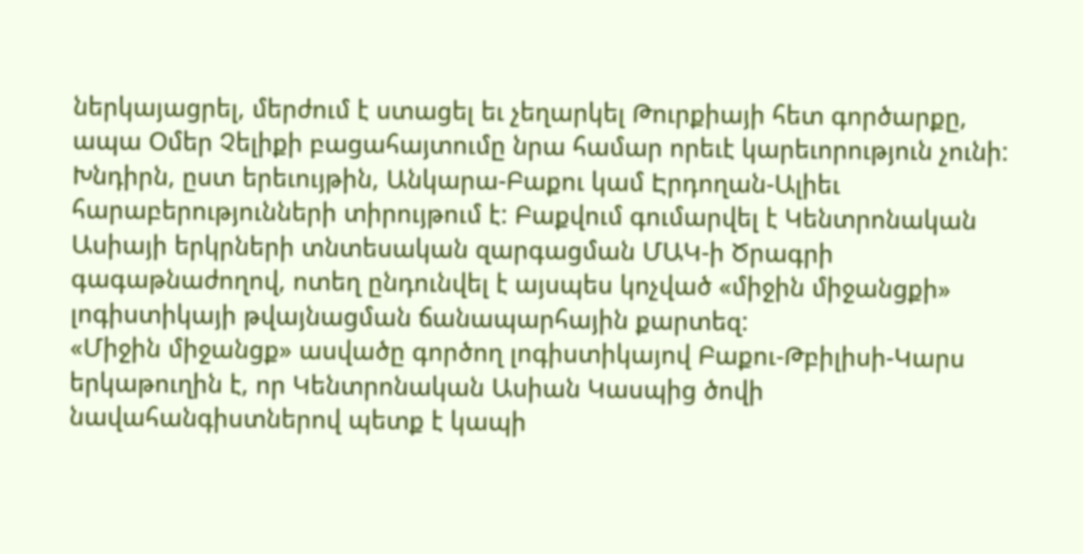ներկայացրել, մերժում է ստացել եւ չեղարկել Թուրքիայի հետ գործարքը, ապա Օմեր Չելիքի բացահայտումը նրա համար որեւէ կարեւորություն չունի: Խնդիրն, ըստ երեւույթին, Անկարա-Բաքու կամ Էրդողան-Ալիեւ հարաբերությունների տիրույթում է: Բաքվում գումարվել է Կենտրոնական Ասիայի երկրների տնտեսական զարգացման ՄԱԿ-ի Ծրագրի գագաթնաժողով, ոտեղ ընդունվել է այսպես կոչված «միջին միջանցքի» լոգիստիկայի թվայնացման ճանապարհային քարտեզ:
«Միջին միջանցք» ասվածը գործող լոգիստիկայով Բաքու-Թբիլիսի-Կարս երկաթուղին է, որ Կենտրոնական Ասիան Կասպից ծովի նավահանգիստներով պետք է կապի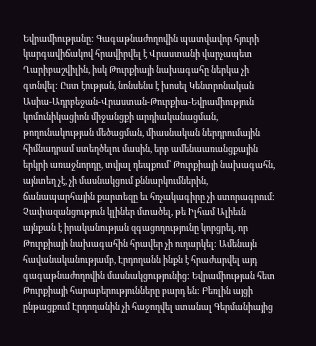Եվրամիությանը: Գագաթնաժողովին պատվավոր հյուրի կարգավիճակով հրավիրվել է Վրաստանի վարչապետ Ղարիբաշվիլին, իսկ Թուրքիայի նախագահը ներկա չի գտնվել: Ըստ էության, նոնսենս է խոսել Կենտրոնական Ասիա-Ադրբեջան-Վրաստան-Թուրքիա-Եվրամիություն կոմունիկացիոն միջանցքի արդիականացման, թողունակության մեծացման, միասնական ներդրումային հիմնադրամ ստեղծելու մասին, երբ ամենաառանցքային երկրի առաջնորդը, տվյալ դեպքում՝ Թուրքիայի նախագահն, այնտեղ չէ, չի մասնակցում քննարկումներին, ճանապարհային քարտեզը եւ հռչակագիրը չի ստորագրում:
Չափազանցություն կլիներ մտածել, թե Իլհամ Ալիեւն այնքան է իրականության զգացողությունը կորցրել, որ Թուրքիայի նախագահին հրավեր չի ուղարկել: Ամենայն հավանականությամբ, Էրդողանն ինքն է հրաժարվել այդ գագաթնաժողովին մասնակցությունից: Եվրամիության հետ Թուրքիայի հարաբերությունները բարդ են: Բեռլին այցի ընթացքում Էրդողանին չի հաջողվել ստանալ Գերմանիայից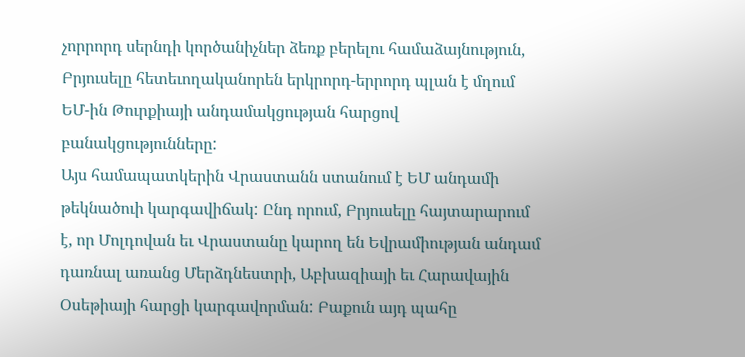չորրորդ սերնդի կործանիչներ ձեռք բերելու համաձայնություն, Բրյուսելը հետեւողականորեն երկրորդ-երրորդ պլան է մղում ԵՄ-ին Թուրքիայի անդամակցության հարցով բանակցությունները:
Այս համապատկերին Վրաստանն ստանում է ԵՄ անդամի թեկնածուի կարգավիճակ: Ընդ որում, Բրյուսելը հայտարարում է, որ Մոլդովան եւ Վրաստանը կարող են Եվրամիության անդամ դառնալ առանց Մերձդնեստրի, Աբխազիայի եւ Հարավային Օսեթիայի հարցի կարգավորման: Բաքուն այդ պահը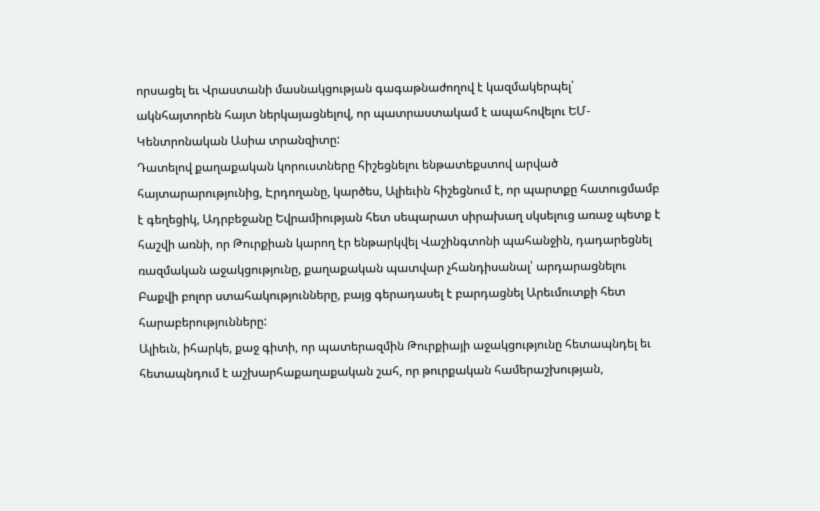որսացել եւ Վրաստանի մասնակցության գագաթնաժողով է կազմակերպել՝ ակնհայտորեն հայտ ներկայացնելով, որ պատրաստակամ է ապահովելու ԵՄ-Կենտրոնական Ասիա տրանզիտը:
Դատելով քաղաքական կորուստները հիշեցնելու ենթատեքստով արված հայտարարությունից, Էրդողանը, կարծես, Ալիեւին հիշեցնում է, որ պարտքը հատուցմամբ է գեղեցիկ, Ադրբեջանը Եվրամիության հետ սեպարատ սիրախաղ սկսելուց առաջ պետք է հաշվի առնի, որ Թուրքիան կարող էր ենթարկվել Վաշինգտոնի պահանջին, դադարեցնել ռազմական աջակցությունը, քաղաքական պատվար չհանդիսանալ՝ արդարացնելու Բաքվի բոլոր ստահակությունները, բայց գերադասել է բարդացնել Արեւմուտքի հետ հարաբերությունները:
Ալիեւն, իհարկե, քաջ գիտի, որ պատերազմին Թուրքիայի աջակցությունը հետապնդել եւ հետապնդում է աշխարհաքաղաքական շահ, որ թուրքական համերաշխության,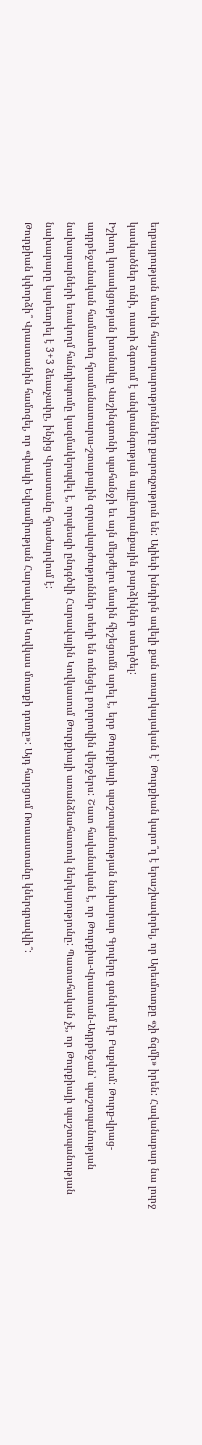եղբայրության մասին հայտարարությունները քարոզչություն են: Ալիեւի խնդիրն ավելի քան առարկայական է՝ Թուրքիան կարո՞ղ է երաշխավորել, որ Արեւմուտքը «չի ճզմի» իրեն: Հավանաբար նա լուրջ կասկածներ ունի, ուստի ձգտում է անվտանգության այլընտրանքային բարձիկներ ստեղծել:
Իշխող կուսակցության խոսնակը Վաշինգտոնի պահանջի եւ այն մերժելու մասին հիշեցումն արել է, երբ Թուրքիայի պաշտպանության նախարար Գյուլերը գտնվում էր Բաքվում: Թուրք-վրաց-ադրբեջանական համատեղ հրամանատարա-շտաբային զորավարժություններ տեղի են ունեցել բոլորովին վերջերս: Շատ հավանական է, որ Թուրքիա-Վրաստան-Ադրբեջան՝ պաշտպանության նախարարների եռակողմ հանդիպումը կազմակերպվել է, որպեսզի ընդգծվի Հարավային Կովկասում Թուրքիայի առանձնահատուկ ներկայությունը: Պատահական չէ, որ Թուրքիայի պաշտպանության նախարարը կարեւորել է 3+3 ձեւաչափը, ինչից Վրաստանը հրաժարվում է:
Թուրքիան կփորձի՞ Վրաստանին համոզել, որ «փակի Եվրամիության Հարավային Կովկաս մուտքի դուռը»: Այդ հարցում Ռուսաստանը կներգրավվի՞: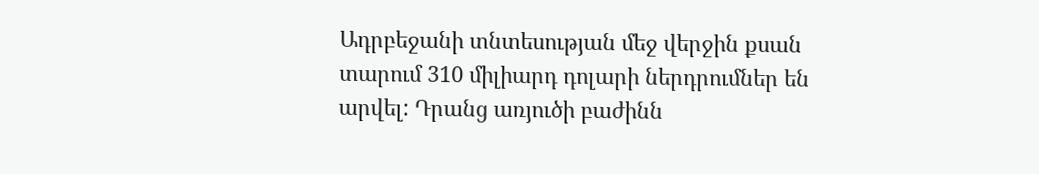Ադրբեջանի տնտեսության մեջ վերջին քսան տարում 310 միլիարդ դոլարի ներդրումներ են արվել: Դրանց առյուծի բաժինն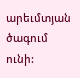արեւմտյան ծագում ունի: